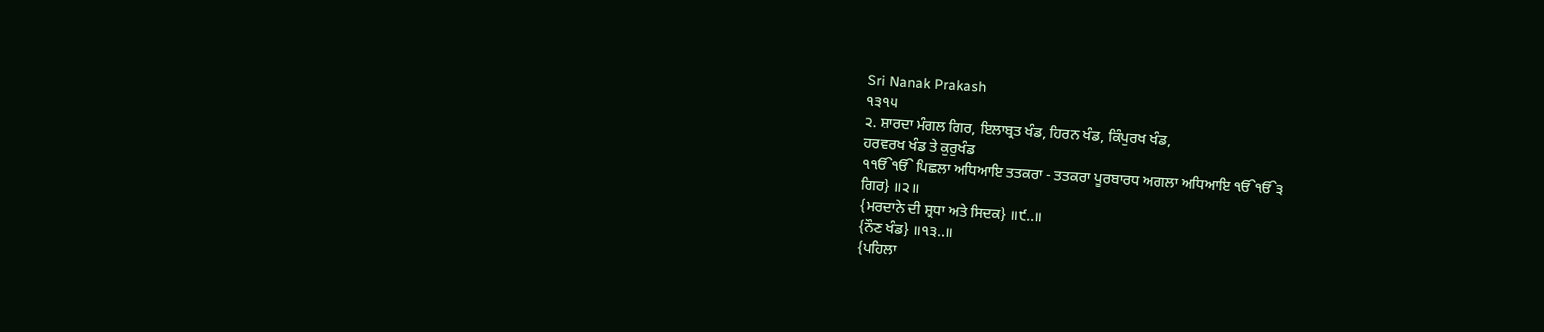Sri Nanak Prakash
੧੩੧੫
੨. ਸ਼ਾਰਦਾ ਮੰਗਲ ਗਿਰ, ਇਲਾਬ੍ਰਤ ਖੰਡ, ਹਿਰਨ ਖੰਡ, ਕਿੰਪੁਰਖ ਖੰਡ,
ਹਰਵਰਖ ਖੰਡ ਤੇ ਕੁਰੁਖੰਡ
੧ੴੴ ਪਿਛਲਾ ਅਧਿਆਇ ਤਤਕਰਾ - ਤਤਕਰਾ ਪੂਰਬਾਰਧ ਅਗਲਾ ਅਧਿਆਇ ੴੴ੩
ਗਿਰ} ॥੨॥
{ਮਰਦਾਨੇ ਦੀ ਸ਼੍ਰਧਾ ਅਤੇ ਸਿਦਕ} ॥੯..॥
{ਨੌਣ ਖੰਡ} ॥੧੩..॥
{ਪਹਿਲਾ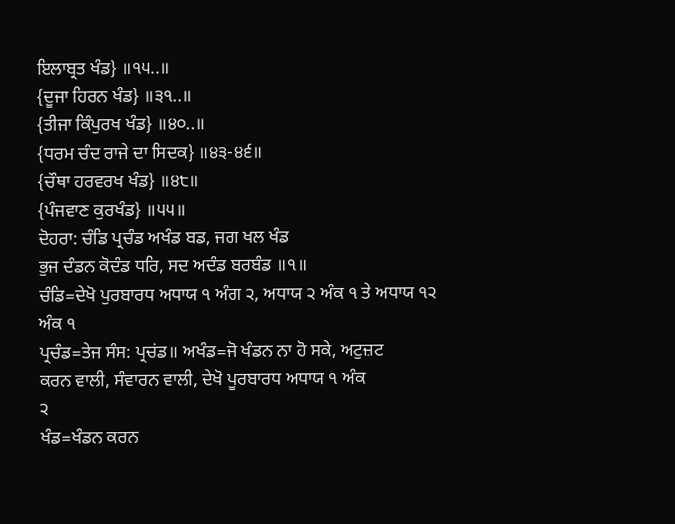ਇਲਾਬ੍ਰਤ ਖੰਡ} ॥੧੫..॥
{ਦੂਜਾ ਹਿਰਨ ਖੰਡ} ॥੩੧..॥
{ਤੀਜਾ ਕਿੰਪੁਰਖ ਖੰਡ} ॥੪੦..॥
{ਧਰਮ ਚੰਦ ਰਾਜੇ ਦਾ ਸਿਦਕ} ॥੪੩-੪੬॥
{ਚੌਥਾ ਹਰਵਰਖ ਖੰਡ} ॥੪੮॥
{ਪੰਜਵਾਣ ਕੁਰਖੰਡ} ॥੫੫॥
ਦੋਹਰਾ: ਚੰਡਿ ਪ੍ਰਚੰਡ ਅਖੰਡ ਬਡ, ਜਗ ਖਲ ਖੰਡ
ਭੁਜ ਦੰਡਨ ਕੋਦੰਡ ਧਰਿ, ਸਦ ਅਦੰਡ ਬਰਬੰਡ ॥੧॥
ਚੰਡਿ=ਦੇਖੋ ਪੁਰਬਾਰਧ ਅਧਾਯ ੧ ਅੰਗ ੨, ਅਧਾਯ ੨ ਅੰਕ ੧ ਤੇ ਅਧਾਯ ੧੨
ਅੰਕ ੧
ਪ੍ਰਚੰਡ=ਤੇਜ ਸੰਸ: ਪ੍ਰਚਂਡ॥ ਅਖੰਡ=ਜੋ ਖੰਡਨ ਨਾ ਹੋ ਸਕੇ, ਅਟੁਜ਼ਟ
ਕਰਨ ਵਾਲੀ, ਸੰਵਾਰਨ ਵਾਲੀ, ਦੇਖੋ ਪੂਰਬਾਰਧ ਅਧਾਯ ੧ ਅੰਕ
੨
ਖੰਡ=ਖੰਡਨ ਕਰਨ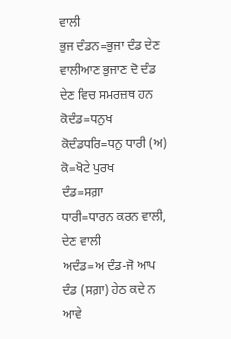ਵਾਲੀ
ਭੁਜ ਦੰਡਨ=ਭੁਜਾ ਦੰਡ ਦੇਣ ਵਾਲੀਆਣ ਭੁਜਾਣ ਦੋ ਦੰਡ ਦੇਣ ਵਿਚ ਸਮਰਜ਼ਥ ਹਨ
ਕੋਦੰਡ=ਧਨੁਖ
ਕੋਦੰਡਧਰਿ=ਧਨੁ ਧਾਰੀ (ਅ) ਕੋ=ਖੋਟੇ ਪੁਰਖ
ਦੰਡ=ਸਗ਼ਾ
ਧਾਰੀ=ਧਾਰਨ ਕਰਨ ਵਾਲੀ, ਦੇਣ ਵਾਲੀ
ਅਦੰਡ=ਅ ਦੰਡ-ਜੋ ਆਪ ਦੰਡ (ਸਗ਼ਾ) ਹੇਠ ਕਦੇ ਨ ਆਵੇ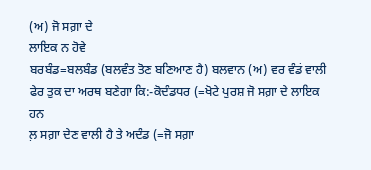(ਅ) ਜੋ ਸਗ਼ਾ ਦੇ
ਲਾਇਕ ਨ ਹੋਵੇ
ਬਰਬੰਡ=ਬਲਬੰਡ (ਬਲਵੰਤ ਤੋਣ ਬਣਿਆਣ ਹੈ) ਬਲਵਾਨ (ਅ) ਵਰ ਵੰਡਂ ਵਾਲੀ
ਫੇਰ ਤੁਕ ਦਾ ਅਰਥ ਬਣੇਗਾ ਕਿ:-ਕੋਦੰਡਧਰ (=ਖੋਟੇ ਪੁਰਸ਼ ਜੋ ਸਗ਼ਾ ਦੇ ਲਾਇਕ ਹਨ
ਲ਼ ਸਗ਼ਾ ਦੇਣ ਵਾਲੀ ਹੈ ਤੇ ਅਦੰਡ (=ਜੋ ਸਗ਼ਾ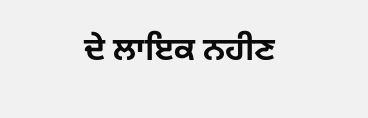ਦੇ ਲਾਇਕ ਨਹੀਣ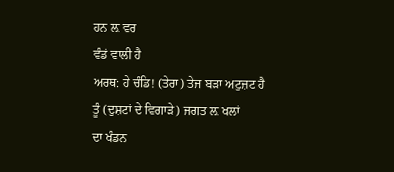ਹਨ ਲ਼ ਵਰ
ਵੰਡਂ ਵਾਲੀ ਹੈ
ਅਰਥ: ਹੇ ਚੰਡਿ! (ਤੇਰਾ) ਤੇਜ ਬੜਾ ਅਟੁਜ਼ਟ ਹੈ ਤੂੰ (ਦੁਸ਼ਟਾਂ ਦੇ ਵਿਗਾੜੇ) ਜਗਤ ਲ਼ ਖਲਾਂ
ਦਾ ਖੰਡਨ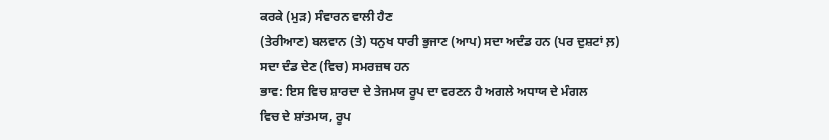ਕਰਕੇ (ਮੁੜ) ਸੰਵਾਰਨ ਵਾਲੀ ਹੈਣ
(ਤੇਰੀਆਣ) ਬਲਵਾਨ (ਤੇ) ਧਨੁਖ ਧਾਰੀ ਭੁਜਾਣ (ਆਪ) ਸਦਾ ਅਦੰਡ ਹਨ (ਪਰ ਦੁਸ਼ਟਾਂ ਲ਼)
ਸਦਾ ਦੰਡ ਦੇਣ (ਵਿਚ) ਸਮਰਜ਼ਥ ਹਨ
ਭਾਵ: ਇਸ ਵਿਚ ਸ਼ਾਰਦਾ ਦੇ ਤੇਜਮਯ ਰੂਪ ਦਾ ਵਰਣਨ ਹੈ ਅਗਲੇ ਅਧਾਯ ਦੇ ਮੰਗਲ
ਵਿਚ ਦੇ ਸ਼ਾਂਤਮਯ, ਰੂਪ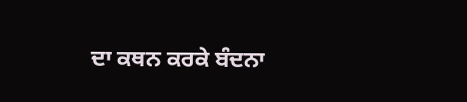ਦਾ ਕਥਨ ਕਰਕੇ ਬੰਦਨਾ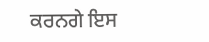ਕਰਨਗੇ ਇਸ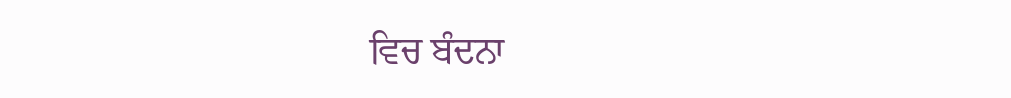ਵਿਚ ਬੰਦਨਾ